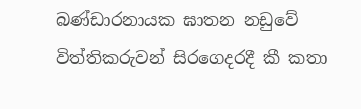බණ්ඩාරනායක ඝාතන නඩුවේ විත්තිකරුවන් සිරගෙදරදී කී කතා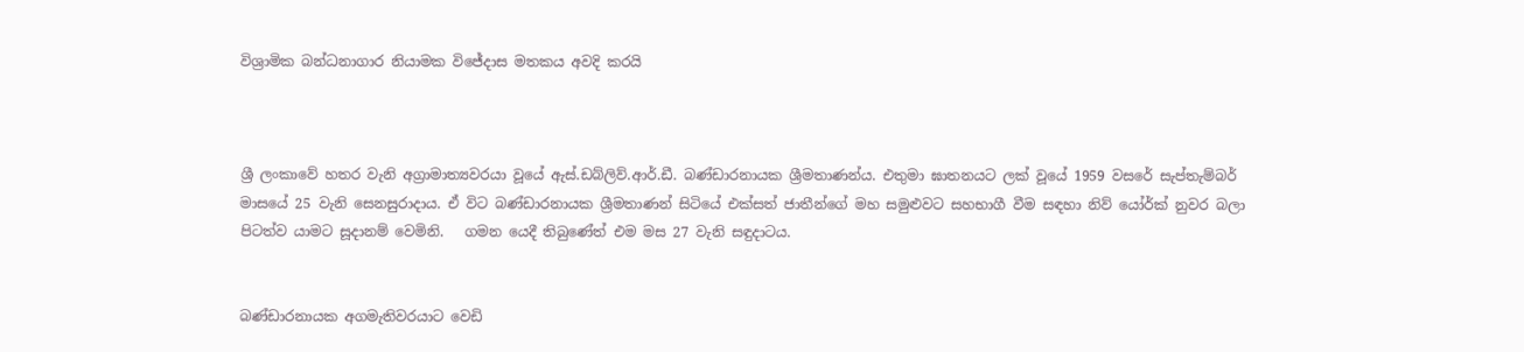විශ්‍රාමික බන්ධනාගාර නියාමක විජේදාස මතකය අවදි කරයි



ශ්‍රී ලංකාවේ හතර වැනි අග්‍රාමාත්‍යවරයා වූයේ ඇස්.ඩබ්ලිව්.ආර්.ඩී. බණ්ඩාරනායක ශ්‍රීමතාණන්ය. එතුමා ඝාතනයට ලක් වූයේ 1959 වසරේ සැප්තැම්බර් මාසයේ 25 වැනි සෙනසුරාදාය. ඒ විට බණ්ඩාරනායක ශ්‍රීමතාණන් සිටියේ එක්සත් ජාතීන්ගේ මහ සමුළුවට සහභාගී වීම සඳහා නිව් යෝර්ක් නුවර බලා පිටත්ව යාමට සූදානම් වෙමිනි.   ගමන යෙදී තිබුණේත් එම මස 27 වැනි සඳුදාටය.


බණ්ඩාරනායක අගමැතිවරයාට වෙඩි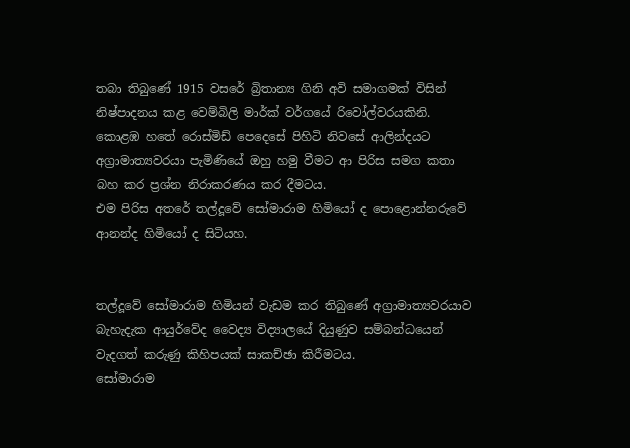තබා තිබුණේ 1915 වසරේ බ්‍රිතාන්‍ය ගිනි අවි සමාගමක් විසින් නිෂ්පාදනය කළ වෙම්බිලි මාර්ක් වර්ගයේ රිවෝල්වරයකිනි.
කොළඹ හතේ රොස්මිඩ් පෙදෙසේ පිහිටි නිවසේ ආලින්දයට අග්‍රාමාත්‍යවරයා පැමිණියේ ඔහු හමු වීමට ආ පිරිස සමග කතා බහ කර ප්‍රශ්න නිරාකරණය කර දීමටය.
එම පිරිස අතරේ තල්දූවේ සෝමාරාම හිමියෝ ද පොළොන්නරුවේ ආනන්ද හිමියෝ ද සිටියහ.


තල්දූවේ සෝමාරාම හිමියන් වැඩම කර තිබුණේ අග්‍රාමාත්‍යවරයාව බැහැදැක ආයුර්වේද වෛද්‍ය විද්‍යාලයේ දියුණුව සම්බන්ධයෙන් වැදගත් කරුණු කිහිපයක් සාකච්ඡා කිරීමටය.
සෝමාරාම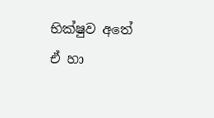භික්ෂුව අතේ ඒ හා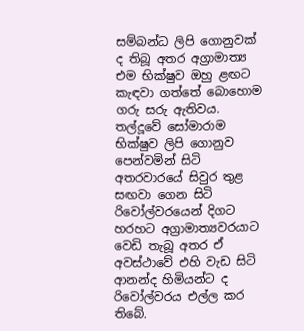සම්බන්ධ ලිපි ගොනුවක් ද තිබූ අතර අග්‍රාමාත්‍ය එම භික්ෂුව ඔහු ළඟට කැඳවා ගත්තේ බොහොම ගරු සරු ඇතිවය.
තල්දූවේ සෝමාරාම භික්ෂුව ලිපි ගොනුව පෙන්වමින් සිටි අතරවාරයේ සිවුර තුළ සඟවා ගෙන සිටි රිවෝල්වරයෙන් දිගට හරහට අග්‍රාමාත්‍යවරයාට වෙඩි තැබූ අතර ඒ අවස්ථාවේ එහි වැඩ සිටි ආනන්ද හිමියන්ට ද රිවෝල්වරය එල්ල කර තිබේ.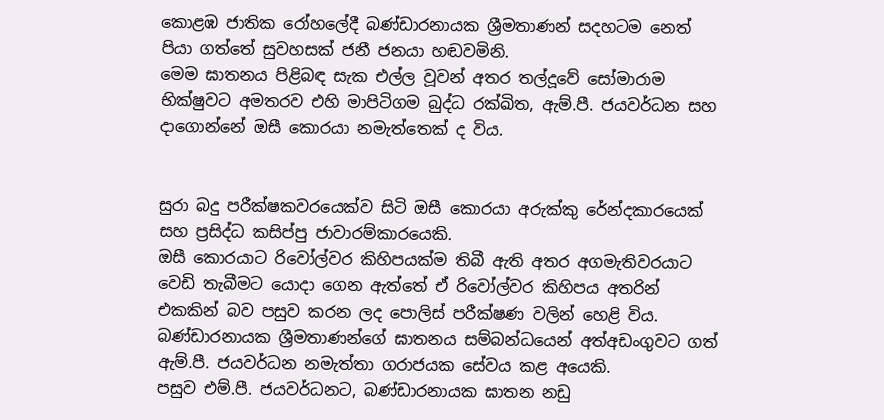කොළඹ ජාතික රෝහලේදී බණ්ඩාරනායක ශ්‍රීමතාණන් සදහටම නෙත් පියා ගත්තේ සුවහසක් ජනී ජනයා හඬවමිනි.
මෙම ඝාතනය පිළිබඳ සැක එල්ල වූවන් අතර තල්දූවේ සෝමාරාම භික්ෂුවට අමතරව එහි මාපිටිගම බුද්ධ රක්ඛිත, ඇම්.පී. ජයවර්ධන සහ දාගොන්නේ ඔසී කොරයා නමැත්තෙක් ද විය.


සුරා බදු පරීක්ෂකවරයෙක්ව සිටි ඔසී කොරයා අරුක්කු රේන්දකාරයෙක් සහ ප්‍රසිද්ධ කසිප්පු ජාවාරම්කාරයෙකි.
ඔසී කොරයාට රිවෝල්වර කිහිපයක්ම තිබී ඇති අතර අගමැතිවරයාට වෙඩි තැබීමට යොදා ගෙන ඇත්තේ ඒ රිවෝල්වර කිහිපය අතරින් එකකින් බව පසුව කරන ලද පොලිස් පරීක්ෂණ වලින් හෙළි විය.
බණ්ඩාරනායක ශ්‍රීමතාණන්ගේ ඝාතනය සම්බන්ධයෙන් අත්අඩංගුවට ගත් ඇම්.පී. ජයවර්ධන නමැත්තා ගරාජයක සේවය කළ අයෙකි.
පසුව එම්.පී. ජයවර්ධනට, බණ්ඩාරනායක ඝාතන නඩු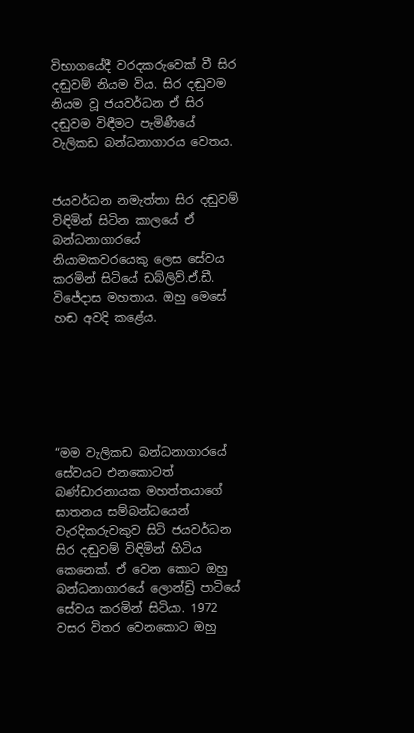විභාගයේදී වරදකරුවෙක් වී සිර දඬුවම් නියම විය. සිර දඬුවම නියම වූ ජයවර්ධන ඒ සිර දඬුවම විඳීමට පැමිණීයේ වැලිකඩ බන්ධනාගාරය වෙතය.


ජයවර්ධන නමැත්තා සිර දඬුවම් විඳිමින් සිටින කාලයේ ඒ බන්ධනාගාරයේ නියාමකවරයෙකු ලෙස සේවය කරමින් සිටියේ ඩබ්ලිව්.ඒ.ඩී. විජේදාස මහතාය. ඔහු මෙසේ හඬ අවදි කළේය.






“මම වැලිකඩ බන්ධනාගාරයේ සේවයට එනකොටත් බණ්ඩාරනායක මහත්තයාගේ ඝාතනය සම්බන්ධයෙන් වැරදිකරුවකුව සිටි ජයවර්ධන සිර දඬුවම් විඳිමින් හිටිය කෙනෙක්. ඒ වෙන කොට ඔහු බන්ධනාගාරයේ ලොන්ඩ්‍රි පාටියේ සේවය කරමින් සිටියා. 1972 වසර විතර වෙනකොට ඔහු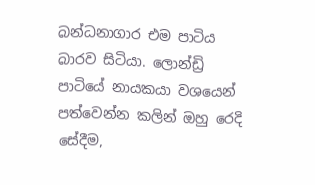බන්ධනාගාර එම පාටිය බාරව සිටියා. ලොන්ඩ්‍රි පාටියේ නායකයා වශයෙන් පත්වෙන්න කලින් ඔහු රෙදි සේදීම,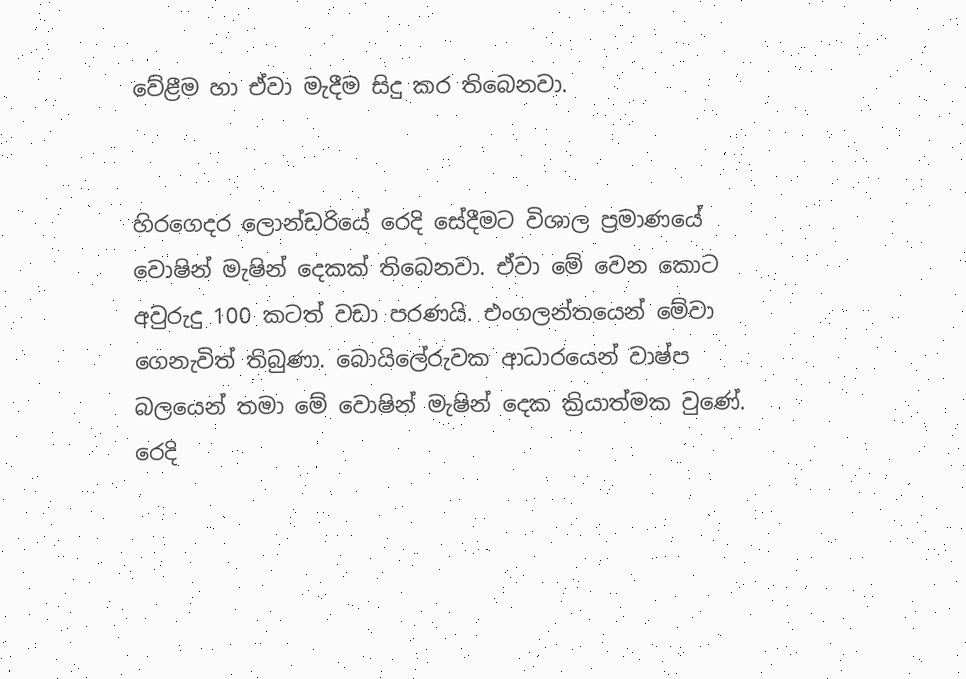වේළීම හා ඒවා මැදීම සිදු කර තිබෙනවා.


හිරගෙදර ලොන්ඩරියේ රෙදි සේදීමට විශාල ප්‍රමාණයේ වොෂින් මැෂින් දෙකක් තිබෙනවා. ඒවා මේ වෙන කොට අවුරුදු 100 කටත් වඩා පරණයි. එංගලන්තයෙන් මේවා ගෙනැවිත් තිබුණා. බොයිලේරුවක ආධාරයෙන් වාෂ්ප බලයෙන් තමා මේ වොෂින් මැෂින් දෙක ක්‍රියාත්මක වුණේ. රෙදි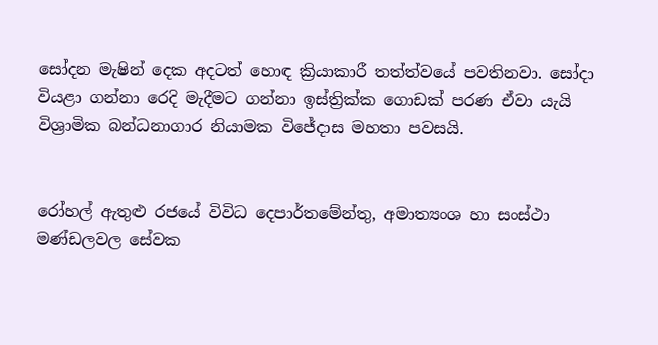සෝදන මැෂින් දෙක අදටත් හොඳ ක්‍රියාකාරී තත්ත්වයේ පවතිනවා. සෝදා වියළා ගන්නා රෙදි මැදීමට ගන්නා ඉස්ත්‍රික්ක ගොඩක් පරණ ඒවා යැයි විශ්‍රාමික බන්ධනාගාර නියාමක විජේදාස මහතා පවසයි.


රෝහල් ඇතුළු රජයේ විවිධ දෙපාර්තමේන්තු, අමාත්‍යංශ හා සංස්ථා මණ්ඩලවල සේවක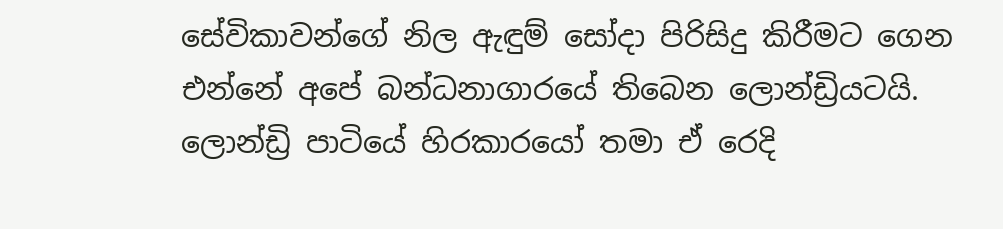සේවිකාවන්ගේ නිල ඇඳුම් සෝදා පිරිසිදු කිරීමට ගෙන එන්නේ අපේ බන්ධනාගාරයේ තිබෙන ලොන්ඩ්‍රියටයි. ලොන්ඩ්‍රි පාටියේ හිරකාරයෝ තමා ඒ රෙදි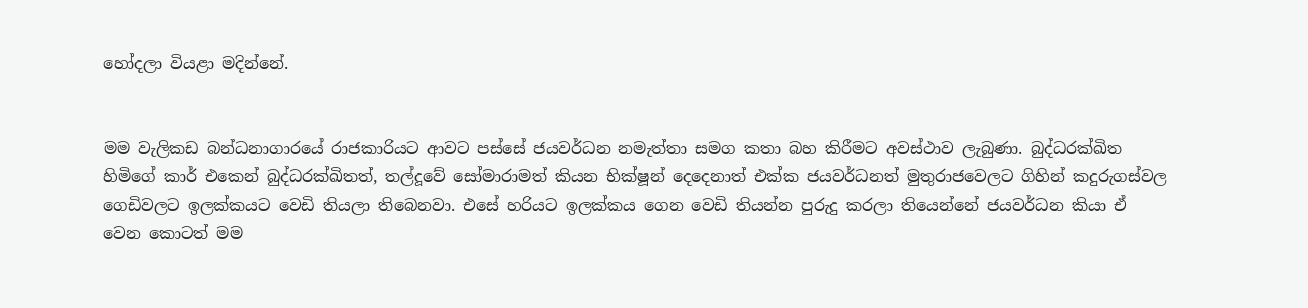හෝදලා වියළා මදින්නේ.


මම වැලිකඩ බන්ධනාගාරයේ රාජකාරියට ආවට පස්සේ ජයවර්ධන නමැත්තා සමග කතා බහ කිරීමට අවස්ථාව ලැබුණා. බුද්ධරක්ඛිත හිමිගේ කාර් එකෙන් බුද්ධරක්ඛිතත්, තල්දූවේ සෝමාරාමත් කියන භික්ෂූන් දෙදෙනාත් එක්ක ජයවර්ධනත් මුතුරාජවෙලට ගිහින් කදුරුගස්වල ගෙඩිවලට ඉලක්කයට වෙඩි තියලා තිබෙනවා. එසේ හරියට ඉලක්කය ගෙන වෙඩි තියන්න පුරුදු කරලා තියෙන්නේ ජයවර්ධන කියා ඒ වෙන කොටත් මම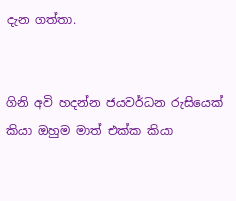දැන ගත්තා.


ගිනි අවි හදන්න ජයවර්ධන රුසියෙක් කියා ඔහුම මාත් එක්ක කියා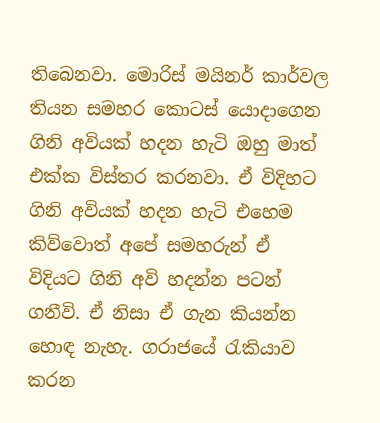තිබෙනවා. මොරිස් මයිනර් කාර්වල තියන සමහර කොටස් යොදාගෙන ගිනි අවියක් හදන හැටි ඔහු මාත් එක්ක විස්තර කරනවා. ඒ විදිහට ගිනි අවියක් හදන හැටි එහෙම කිව්වොත් අපේ සමහරුන් ඒ විදියට ගිනි අවි හදන්න පටන් ගනීවි. ඒ නිසා ඒ ගැන කියන්න හොඳ නැහැ. ගරාජයේ රැකියාව කරන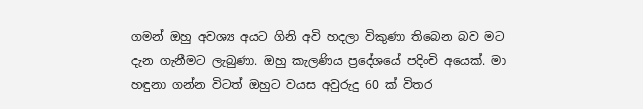ගමන් ඔහු අවශ්‍ය අයට ගිනි අවි හදලා විකුණා තිබෙන බව මට දැන ගැනීමට ලැබුණා. ඔහු කැලණිය ප්‍රදේශයේ පදිංචි අයෙක්. මා හඳුනා ගන්න විටත් ඔහුට වයස අවුරුදු 60 ක් විතර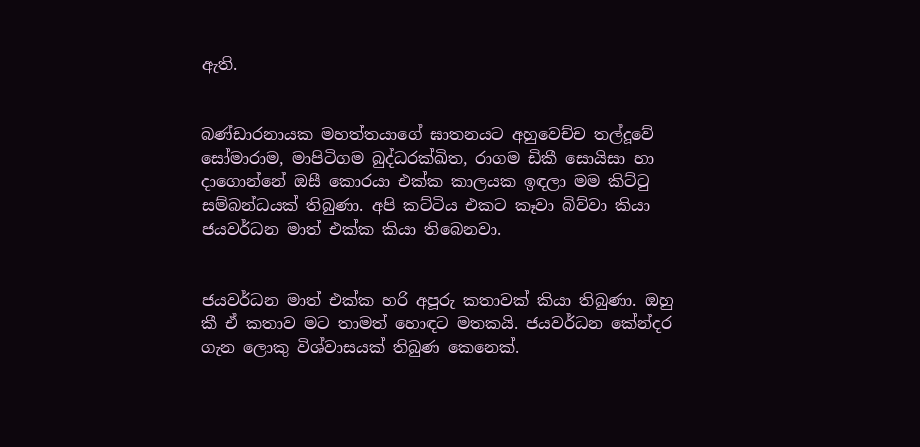ඇති.


බණ්ඩාරනායක මහත්තයාගේ ඝාතනයට අහුවෙච්ච තල්දූවේ සෝමාරාම, මාපිටිගම බුද්ධරක්ඛිත, රාගම ඩිකී සොයිසා හා දාගොන්නේ ඔසී කොරයා එක්ක කාලයක ඉඳලා මම කිට්ටු සම්බන්ධයක් තිබුණා. අපි කට්ටිය එකට කෑවා බිව්වා කියා ජයවර්ධන මාත් එක්ක කියා තිබෙනවා.


ජයවර්ධන මාත් එක්ක හරි අපූරු කතාවක් කියා තිබුණා. ඔහු කී ඒ කතාව මට තාමත් හොඳට මතකයි. ජයවර්ධන කේන්දර ගැන ලොකු විශ්වාසයක් තිබුණ කෙනෙක්.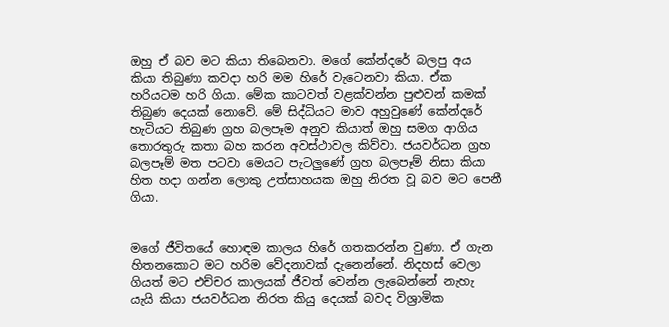ඔහු ඒ බව මට කියා තිබෙනවා. මගේ කේන්දරේ බලපු අය කියා තිබුණා කවදා හරි මම හිරේ වැටෙනවා කියා. ඒක හරියටම හරි ගියා. මේක කාටවත් වළක්වන්න පුළුවන් කමක් තිබුණ දෙයක් නොවේ. මේ සිද්ධියට මාව අහුවුණේ කේන්දරේ හැටියට තිබුණ ග්‍රහ බලපෑම අනුව කියාත් ඔහු සමග ආගිය තොරතුරු කතා බහ කරන අවස්ථාවල කිව්වා. ජයවර්ධන ග්‍රහ බලපෑම් මත පටවා මෙයට පැටලුණේ ග්‍රහ බලපෑම් නිසා කියා හිත හදා ගන්න ලොකු උත්සාහයක ඔහු නිරත වූ බව මට පෙනී ගියා.


මගේ ජීවිතයේ හොඳම කාලය හිරේ ගතකරන්න වුණා. ඒ ගැන හිතනකොට මට හරිම වේදනාවක් දැනෙන්නේ. නිදහස් වෙලා ගියත් මට එච්චර කාලයක් ජීවත් වෙන්න ලැබෙන්නේ නැහැ යැයි කියා ජයවර්ධන නිරත කියු දෙයක් බවද විශ්‍රාමික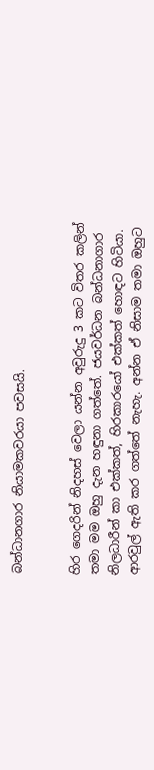බන්ධානගාර නියාමකවරයා පවසයි.


හිර ගෙදරින් නිදහස් වෙලා යන්න අවුරුදු 3 කට විතර කලින් තමා මම ඔහු දැන හඳුනා ගත්තේ. ජයවර්ධන බන්ධනාගාර නිලධාරීන් කා එක්කත්, හිරකාරයෝ එක්කත් හොඳට හිටියා. ආරවුල් ඇති කර ගත්තේ නැහැ. අන්න ඒ නිසාම තමා ඔහුට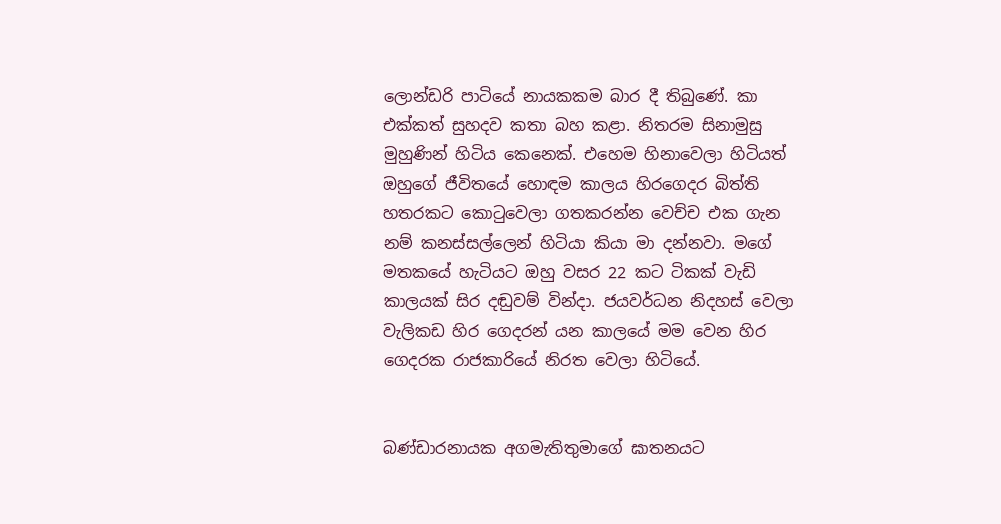ලොන්ඩරි පාටියේ නායකකම බාර දී තිබුණේ. කා එක්කත් සුහදව කතා බහ කළා. නිතරම සිනාමුසු මුහුණින් හිටිය කෙනෙක්. එහෙම හිනාවෙලා හිටියත් ඔහුගේ ජීවිතයේ හොඳම කාලය හිරගෙදර බිත්ති හතරකට කොටුවෙලා ගතකරන්න වෙච්ච එක ගැන නම් කනස්සල්ලෙන් හිටියා කියා මා දන්නවා. මගේ මතකයේ හැටියට ඔහු වසර 22 කට ටිකක් වැඩි කාලයක් සිර දඬුවම් වින්දා. ජයවර්ධන නිදහස් වෙලා වැලිකඩ හිර ගෙදරන් යන කාලයේ මම වෙන හිර ගෙදරක රාජකාරියේ නිරත වෙලා හිටියේ.


බණ්ඩාරනායක අගමැතිතුමාගේ ඝාතනයට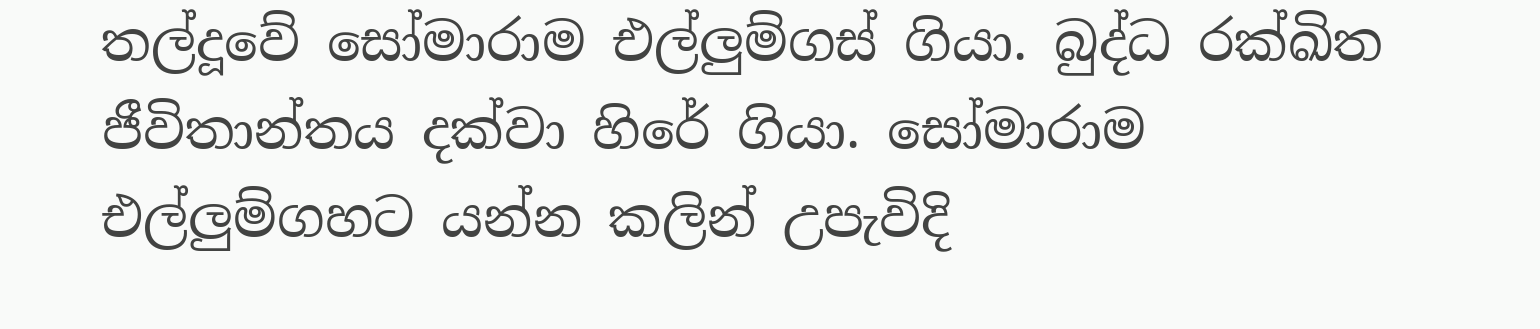තල්දූවේ සෝමාරාම එල්ලුම්ගස් ගියා. බුද්ධ රක්ඛිත ජීවිතාන්තය දක්වා හිරේ ගියා. සෝමාරාම එල්ලුම්ගහට යන්න කලින් උපැවිදි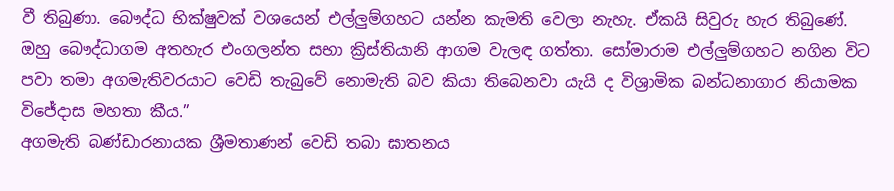වී තිබුණා. බෞද්ධ භික්ෂුවක් වශයෙන් එල්ලුම්ගහට යන්න කැමති වෙලා නැහැ. ඒකයි සිවුරු හැර තිබුණේ. ඔහු බෞද්ධාගම අතහැර එංගලන්ත සභා ක්‍රිස්තියානි ආගම වැලඳ ගත්තා. සෝමාරාම එල්ලුම්ගහට නගින විට පවා තමා අගමැතිවරයාට වෙඩි තැබුවේ නොමැති බව කියා තිබෙනවා යැයි ද විශ්‍රාමික බන්ධනාගාර නියාමක විජේදාස මහතා කීය.”
අගමැති බණ්ඩාරනායක ශ්‍රීමතාණන් වෙඩි තබා ඝාතනය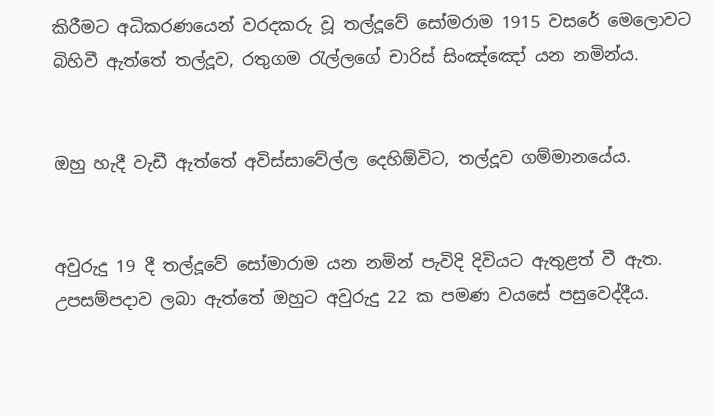කිරීමට අධිකරණයෙන් වරදකරු වූ තල්දූවේ සෝමරාම 1915 වසරේ මෙලොවට බිහිවී ඇත්තේ තල්දූව, රතුගම රැල්ලගේ චාරිස් සිංඤ්ඤෝ යන නමින්ය.


ඔහු හැදී වැඩී ඇත්තේ අවිස්සාවේල්ල දෙහිඕවිට, තල්දූව ගම්මානයේය.


අවුරුදු 19 දී තල්දූවේ සෝමාරාම යන නමින් පැවිදි දිවියට ඇතුළත් වී ඇත. උපසම්පදාව ලබා ඇත්තේ ඔහුට අවුරුදු 22 ක පමණ වයසේ පසුවෙද්දීය.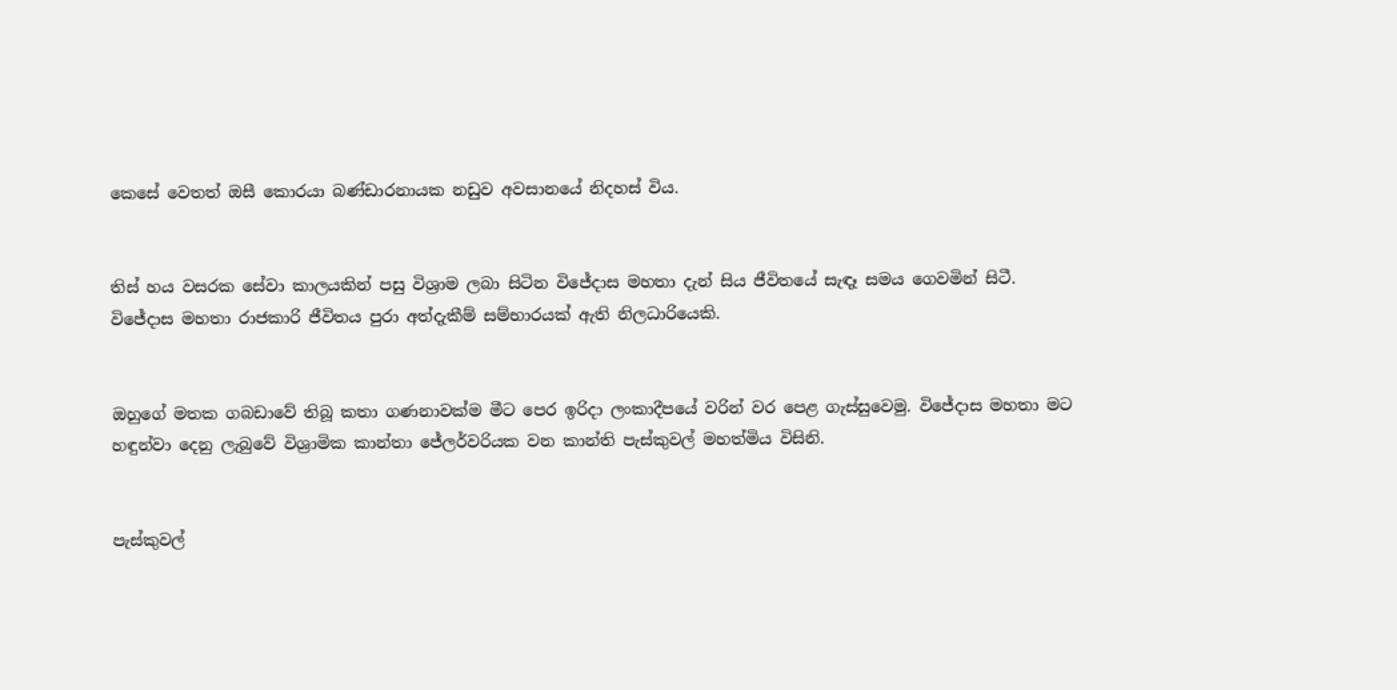කෙසේ වෙතත් ඔසී කොරයා බණ්ඩාරනායක නඩුව අවසානයේ නිදහස් විය.


තිස් හය වසරක සේවා කාලයකින් පසු විශ්‍රාම ලබා සිටින විජේදාස මහතා දැන් සිය ජීවිතයේ සැඳෑ සමය ගෙවමින් සිටී.
විජේදාස මහතා රාජකාරි ජීවිතය පුරා අත්දැකීම් සම්භාරයක් ඇති නිලධාරියෙකි.


ඔහුගේ මතක ගබඩාවේ තිබූ කතා ගණනාවක්ම මීට පෙර ඉරිදා ලංකාදීපයේ වරින් වර පෙළ ගැස්සුවෙමු. විජේදාස මහතා මට හඳුන්වා දෙනු ලැබුවේ විශ්‍රාමික කාන්තා ජේලර්වරියක වන කාන්ති පැස්කුවල් මහත්මිය විසිනි.


පැස්කුවල්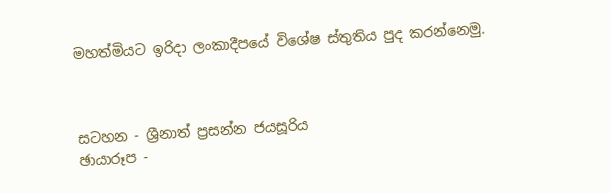මහත්මියට ඉරිදා ලංකාදීපයේ විශේෂ ස්තුතිය පුද කරන්නෙමු.



සටහන - ශ්‍රීනාත් ප්‍රසන්න ජයසූරිය
ඡායාරූප -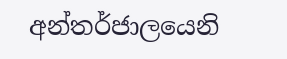අන්තර්ජාලයෙනි